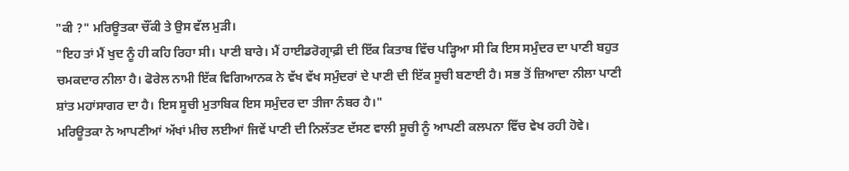"ਕੀ ?" ਮਰਿਊਤਕਾ ਚੌਂਕੀ ਤੇ ਉਸ ਵੱਲ ਮੁੜੀ।
"ਇਹ ਤਾਂ ਮੈਂ ਖੁਦ ਨੂੰ ਹੀ ਕਹਿ ਰਿਹਾ ਸੀ। ਪਾਣੀ ਬਾਰੇ। ਮੈਂ ਹਾਈਡਰੋਗ੍ਰਾਫ਼ੀ ਦੀ ਇੱਕ ਕਿਤਾਬ ਵਿੱਚ ਪੜ੍ਹਿਆ ਸੀ ਕਿ ਇਸ ਸਮੁੰਦਰ ਦਾ ਪਾਣੀ ਬਹੁਤ ਚਮਕਦਾਰ ਨੀਲਾ ਹੈ। ਫੋਰੇਲ ਨਾਮੀ ਇੱਕ ਵਿਗਿਆਨਕ ਨੇ ਵੱਖ ਵੱਖ ਸਮੁੰਦਰਾਂ ਦੇ ਪਾਣੀ ਦੀ ਇੱਕ ਸੂਚੀ ਬਣਾਈ ਹੈ। ਸਭ ਤੋਂ ਜ਼ਿਆਦਾ ਨੀਲਾ ਪਾਣੀ ਸ਼ਾਂਤ ਮਹਾਂਸਾਗਰ ਦਾ ਹੈ। ਇਸ ਸੂਚੀ ਮੁਤਾਬਿਕ ਇਸ ਸਮੁੰਦਰ ਦਾ ਤੀਜਾ ਨੰਬਰ ਹੈ।"
ਮਰਿਊਤਕਾ ਨੇ ਆਪਣੀਆਂ ਅੱਖਾਂ ਮੀਚ ਲਈਆਂ ਜਿਵੇਂ ਪਾਣੀ ਦੀ ਨਿਲੱਤਣ ਦੱਸਣ ਵਾਲੀ ਸੂਚੀ ਨੂੰ ਆਪਣੀ ਕਲਪਨਾ ਵਿੱਚ ਵੇਖ ਰਹੀ ਹੋਵੇ।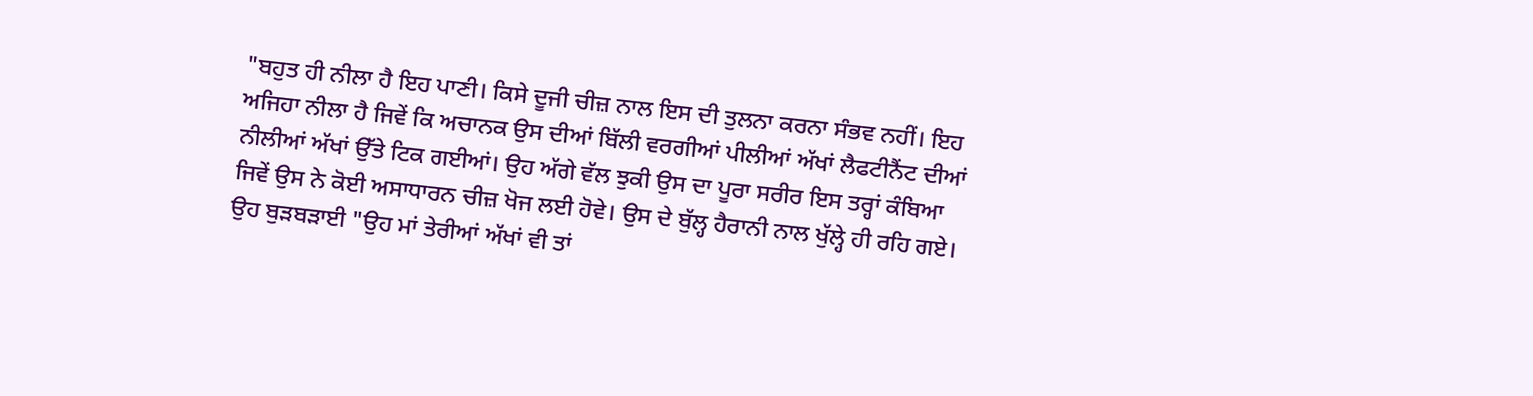"ਬਹੁਤ ਹੀ ਨੀਲਾ ਹੈ ਇਹ ਪਾਣੀ। ਕਿਸੇ ਦੂਜੀ ਚੀਜ਼ ਨਾਲ ਇਸ ਦੀ ਤੁਲਨਾ ਕਰਨਾ ਸੰਭਵ ਨਹੀਂ। ਇਹ ਅਜਿਹਾ ਨੀਲਾ ਹੈ ਜਿਵੇਂ ਕਿ ਅਚਾਨਕ ਉਸ ਦੀਆਂ ਬਿੱਲੀ ਵਰਗੀਆਂ ਪੀਲੀਆਂ ਅੱਖਾਂ ਲੈਫਟੀਨੈਂਟ ਦੀਆਂ ਨੀਲੀਆਂ ਅੱਖਾਂ ਉੱਤੇ ਟਿਕ ਗਈਆਂ। ਉਹ ਅੱਗੇ ਵੱਲ ਝੁਕੀ ਉਸ ਦਾ ਪੂਰਾ ਸਰੀਰ ਇਸ ਤਰ੍ਹਾਂ ਕੰਬਿਆ ਜਿਵੇਂ ਉਸ ਨੇ ਕੋਈ ਅਸਾਧਾਰਨ ਚੀਜ਼ ਖੋਜ ਲਈ ਹੋਵੇ। ਉਸ ਦੇ ਬੁੱਲ੍ਹ ਹੈਰਾਨੀ ਨਾਲ ਖੁੱਲ੍ਹੇ ਹੀ ਰਹਿ ਗਏ। ਉਹ ਬੁੜਬੜਾਈ "ਉਹ ਮਾਂ ਤੇਰੀਆਂ ਅੱਖਾਂ ਵੀ ਤਾਂ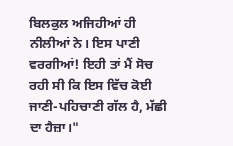ਬਿਲਕੁਲ ਅਜਿਹੀਆਂ ਹੀ ਨੀਲੀਆਂ ਨੇ। ਇਸ ਪਾਣੀ ਵਰਗੀਆਂ! ਇਹੀ ਤਾਂ ਮੈਂ ਸੋਚ ਰਹੀ ਸੀ ਕਿ ਇਸ ਵਿੱਚ ਕੋਈ ਜਾਣੀ-ਪਹਿਚਾਣੀ ਗੱਲ ਹੈ, ਮੱਛੀ ਦਾ ਹੈਜ਼ਾ।"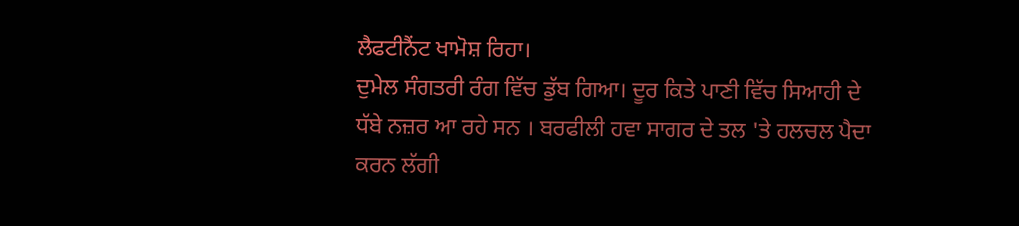ਲੈਫਟੀਨੈਂਟ ਖਾਮੋਸ਼ ਰਿਹਾ।
ਦੁਮੇਲ ਸੰਗਤਰੀ ਰੰਗ ਵਿੱਚ ਡੁੱਬ ਗਿਆ। ਦੂਰ ਕਿਤੇ ਪਾਣੀ ਵਿੱਚ ਸਿਆਹੀ ਦੇ ਧੱਬੇ ਨਜ਼ਰ ਆ ਰਹੇ ਸਨ । ਬਰਫੀਲੀ ਹਵਾ ਸਾਗਰ ਦੇ ਤਲ 'ਤੇ ਹਲਚਲ ਪੈਦਾ ਕਰਨ ਲੱਗੀ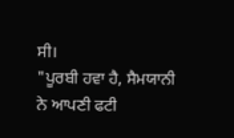ਸੀ।
"ਪੂਰਬੀ ਹਵਾ ਹੈ, ਸੈਮਯਾਨੀ ਨੇ ਆਪਣੀ ਫਟੀ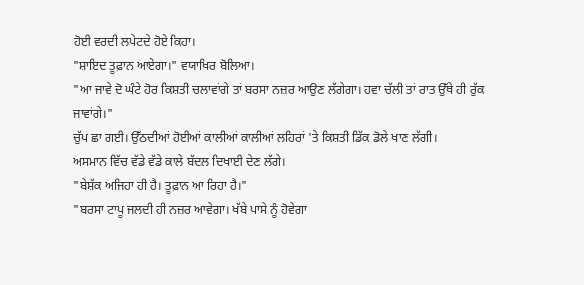ਹੋਈ ਵਰਦੀ ਲਪੇਟਦੇ ਹੋਏ ਕਿਹਾ।
"ਸ਼ਾਇਦ ਤੂਫ਼ਾਨ ਆਏਗਾ।" ਵਯਾਖਿਰ ਬੋਲਿਆ।
"ਆ ਜਾਵੇ ਦੋ ਘੰਟੇ ਹੋਰ ਕਿਸ਼ਤੀ ਚਲਾਵਾਂਗੇ ਤਾਂ ਬਰਸਾ ਨਜ਼ਰ ਆਉਣ ਲੱਗੇਗਾ। ਹਵਾ ਚੱਲੀ ਤਾਂ ਰਾਤ ਉੱਥੇ ਹੀ ਰੁੱਕ ਜਾਵਾਂਗੇ।"
ਚੁੱਪ ਛਾ ਗਈ। ਉੱਠਦੀਆਂ ਹੋਈਆਂ ਕਾਲੀਆਂ ਕਾਲੀਆਂ ਲਹਿਰਾਂ 'ਤੇ ਕਿਸ਼ਤੀ ਡਿੱਕ ਡੋਲੇ ਖਾਣ ਲੱਗੀ।
ਅਸਮਾਨ ਵਿੱਚ ਵੱਡੇ ਵੱਡੇ ਕਾਲੇ ਬੱਦਲ ਦਿਖਾਈ ਦੇਣ ਲੱਗੇ।
"ਬੇਸ਼ੱਕ ਅਜਿਹਾ ਹੀ ਹੈ। ਤੂਫ਼ਾਨ ਆ ਰਿਹਾ ਹੈ।"
"ਬਰਸਾ ਟਾਪੂ ਜਲਦੀ ਹੀ ਨਜ਼ਰ ਆਵੇਗਾ। ਖੱਬੇ ਪਾਸੇ ਨੂੰ ਹੋਵੇਗਾ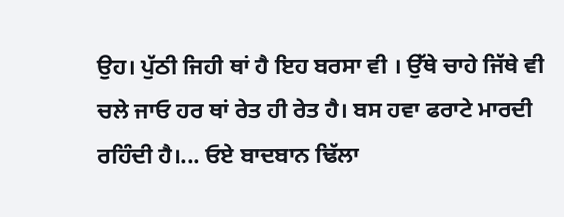ਉਹ। ਪੁੱਠੀ ਜਿਹੀ ਥਾਂ ਹੈ ਇਹ ਬਰਸਾ ਵੀ । ਉੱਥੇ ਚਾਹੇ ਜਿੱਥੇ ਵੀ ਚਲੇ ਜਾਓ ਹਰ ਥਾਂ ਰੇਤ ਹੀ ਰੇਤ ਹੈ। ਬਸ ਹਵਾ ਫਰਾਟੇ ਮਾਰਦੀ ਰਹਿੰਦੀ ਹੈ।... ਓਏ ਬਾਦਬਾਨ ਢਿੱਲਾ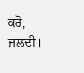ਕਰੋ, ਜਲਦੀ।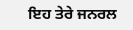ਇਹ ਤੇਰੇ ਜਨਰਲ